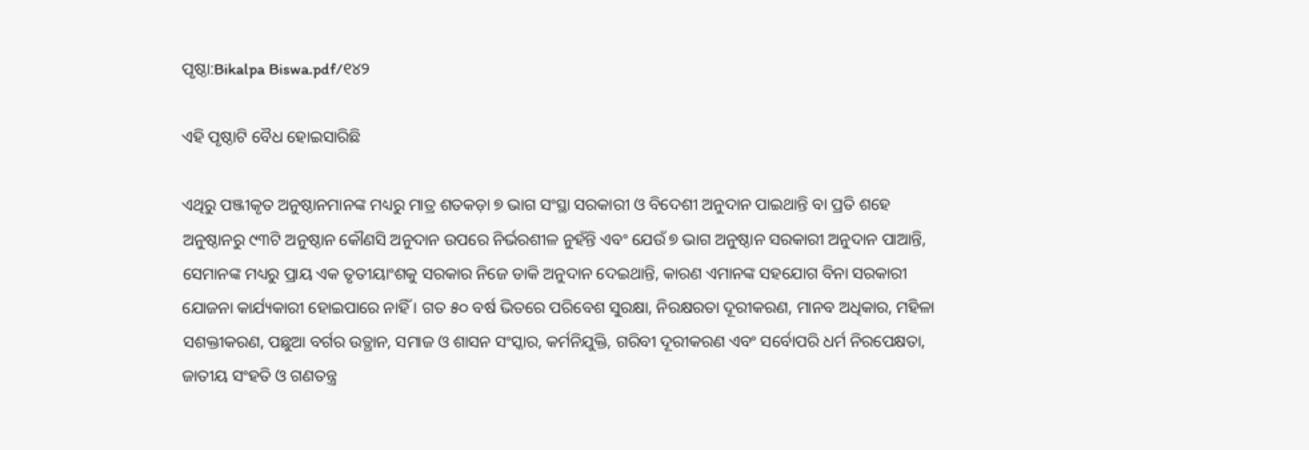ପୃଷ୍ଠା:Bikalpa Biswa.pdf/୧୪୨

ଏହି ପୃଷ୍ଠାଟି ବୈଧ ହୋଇସାରିଛି

ଏଥିରୁ ପଞ୍ଜୀକୃତ ଅନୁଷ୍ଠାନମାନଙ୍କ ମଧ୍ୟରୁ ମାତ୍ର ଶତକଡ଼ା ୭ ଭାଗ ସଂସ୍ଥା ସରକାରୀ ଓ ବିଦେଶୀ ଅନୁଦାନ ପାଇଥାନ୍ତି ବା ପ୍ରତି ଶହେ ଅନୁଷ୍ଠାନରୁ ୯୩ଟି ଅନୁଷ୍ଠାନ କୌଣସି ଅନୁଦାନ ଉପରେ ନିର୍ଭରଶୀଳ ନୁହଁନ୍ତି ଏବଂ ଯେଉଁ ୭ ଭାଗ ଅନୁଷ୍ଠାନ ସରକାରୀ ଅନୁଦାନ ପାଆନ୍ତି, ସେମାନଙ୍କ ମଧ୍ୟରୁ ପ୍ରାୟ ଏକ ତୃତୀୟାଂଶକୁ ସରକାର ନିଜେ ଡାକି ଅନୁଦାନ ଦେଇଥାନ୍ତି, କାରଣ ଏମାନଙ୍କ ସହଯୋଗ ବିନା ସରକାରୀ ଯୋଜନା କାର୍ଯ୍ୟକାରୀ ହୋଇପାରେ ନାହିଁ । ଗତ ୫୦ ବର୍ଷ ଭିତରେ ପରିବେଶ ସୁରକ୍ଷା, ନିରକ୍ଷରତା ଦୂରୀକରଣ, ମାନବ ଅଧିକାର, ମହିଳା ସଶକ୍ତୀକରଣ, ପଛୁଆ ବର୍ଗର ଉତ୍ଥାନ, ସମାଜ ଓ ଶାସନ ସଂସ୍କାର, କର୍ମନିଯୁକ୍ତି, ଗରିବୀ ଦୂରୀକରଣ ଏବଂ ସର୍ବୋପରି ଧର୍ମ ନିରପେକ୍ଷତା, ଜାତୀୟ ସଂହତି ଓ ଗଣତନ୍ତ୍ର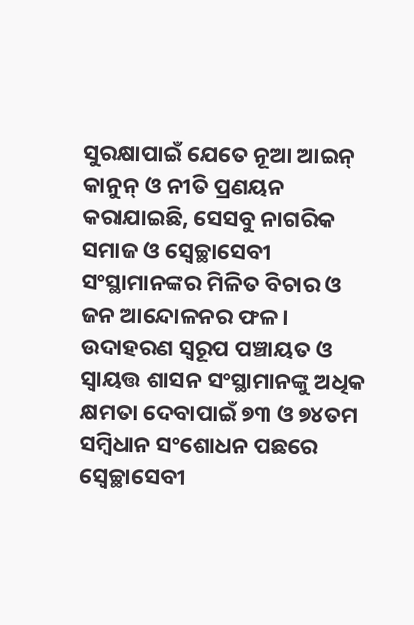ସୁରକ୍ଷାପାଇଁ ଯେତେ ନୂଆ ଆଇନ୍ କାନୁନ୍ ଓ ନୀତି ପ୍ରଣୟନ କରାଯାଇଛି, ସେସବୁ ନାଗରିକ ସମାଜ ଓ ସ୍ୱେଚ୍ଛାସେବୀ ସଂସ୍ଥାମାନଙ୍କର ମିଳିତ ବିଚାର ଓ ଜନ ଆନ୍ଦୋଳନର ଫଳ । ଉଦାହରଣ ସ୍ୱରୂପ ପଞ୍ଚାୟତ ଓ ସ୍ୱାୟତ୍ତ ଶାସନ ସଂସ୍ଥାମାନଙ୍କୁ ଅଧିକ କ୍ଷମତା ଦେବାପାଇଁ ୭୩ ଓ ୭୪ତମ ସମ୍ବିଧାନ ସଂଶୋଧନ ପଛରେ ସ୍ୱେଚ୍ଛାସେବୀ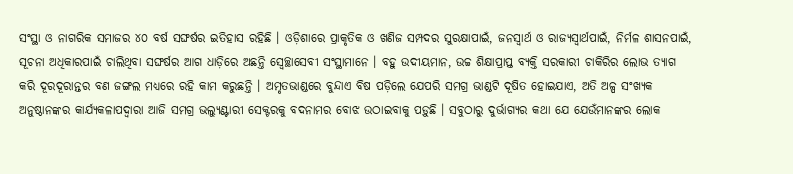ସଂସ୍ଥା ଓ ନାଗରିକ ସମାଜର ୪୦ ବର୍ଷ ସଙ୍ଘର୍ଷର ଇତିହାସ ରହିଛି । ଓଡ଼ିଶାରେ ପ୍ରାକୃତିକ ଓ ଖଣିଜ ସମ୍ପଦର ସୁରକ୍ଷାପାଇଁ, ଜନସ୍ୱାର୍ଥ ଓ ରାଜ୍ୟସ୍ୱାର୍ଥପାଇଁ, ନିର୍ମଳ ଶାସନପାଇଁ, ସୂଚନା ଅଧିକାରପାଇଁ ଚାଲିଥିବା ସଙ୍ଘର୍ଷର ଆଗ ଧାଡ଼ିରେ ଅଛନ୍ତି ସ୍ୱେଚ୍ଛାସେବୀ ସଂସ୍ଥାମାନେ । ବହୁ ଉଦୀୟମାନ, ଉଚ୍ଚ ଶିକ୍ଷାପ୍ରାପ୍ତ ବ୍ୟକ୍ତି ସରକାରୀ ଚାକିରିର ଲୋଭ ତ୍ୟାଗ କରି ଦୂରଦୂରାନ୍ତର ବଣ ଜଙ୍ଗଲ ମଧ୍ୟରେ ରହି କାମ କରୁଛନ୍ତି । ଅମୃତଭାଣ୍ଡରେ ବୁନ୍ଦାଏ ବିଷ ପଡ଼ିଲେ ଯେପରି ସମଗ୍ର ଭାଣ୍ଡଟି ଦୂଷିତ ହୋଇଯାଏ, ଅତି ଅଳ୍ପ ସଂଖ୍ୟକ ଅନୁଷ୍ଠାନଙ୍କର କାର୍ଯ୍ୟକଳାପଦ୍ୱାରା ଆଜି ସମଗ୍ର ଭଲ୍ୟୁଣ୍ଟାରୀ ସେକ୍ଟରକୁ ବଦନାମର ବୋଝ ଉଠାଇବାକୁ ପଡ଼ୁଛି । ସବୁଠାରୁ ଦୁର୍ଭାଗ୍ୟର କଥା ଯେ ଯେଉଁମାନଙ୍କର ଲୋକ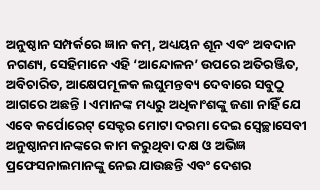ଅନୁଷ୍ଠାନ ସମ୍ପର୍କରେ ଜ୍ଞାନ କମ୍, ଅଧ୍ୟୟନ ଶୂନ ଏବଂ ଅବଦାନ ନଗଣ୍ୟ, ସେହିମାନେ ଏହି ‘ଆନ୍ଦୋଳନ’ ଉପରେ ଅତିରଞ୍ଜିତ, ଅବିଚାରିତ, ଆକ୍ଷେପମୂଳକ ଲଘୁମନ୍ତବ୍ୟ ଦେବାରେ ସବୁଠୁ ଆଗରେ ଅଛନ୍ତି । ଏମାନଙ୍କ ମଧ୍ୟରୁ ଅଧିକାଂଶଙ୍କୁ ଜଣା ନାହିଁ ଯେ ଏବେ କର୍ପୋରେଟ୍ ସେକ୍ଟର ମୋଟା ଦରମା ଦେଇ ସ୍ୱେଚ୍ଛାସେବୀ ଅନୁଷ୍ଠାନମାନଙ୍କରେ କାମ କରୁଥିବା ଦକ୍ଷ ଓ ଅଭିଜ୍ଞ ପ୍ରଫେସନାଲମାନଙ୍କୁ ନେଇ ଯାଉଛନ୍ତି ଏବଂ ଦେଶର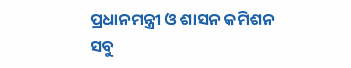ପ୍ରଧାନମନ୍ତ୍ରୀ ଓ ଶାସନ କମିଶନ ସବୁ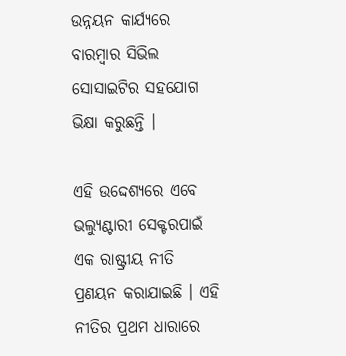ଉନ୍ନୟନ କାର୍ଯ୍ୟରେ ବାରମ୍ବାର ସିଭିଲ ସୋସାଇଟିର ସହଯୋଗ ଭିକ୍ଷା କରୁଛନ୍ତି ।

ଏହି ଉଦ୍ଦେଶ୍ୟରେ ଏବେ ଭଲ୍ୟୁଣ୍ଟାରୀ ସେକ୍ଟରପାଇଁ ଏକ ରାଷ୍ଟ୍ରୀୟ ନୀତି ପ୍ରଣୟନ କରାଯାଇଛି । ଏହି ନୀତିର ପ୍ରଥମ ଧାରାରେ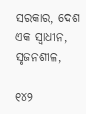ସରକାର, ଦେଶ ଏକ ସ୍ୱାଧୀନ, ସୃଜନଶୀଳ,

୧୪୨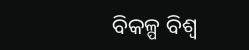ବିକଳ୍ପ ବିଶ୍ୱ